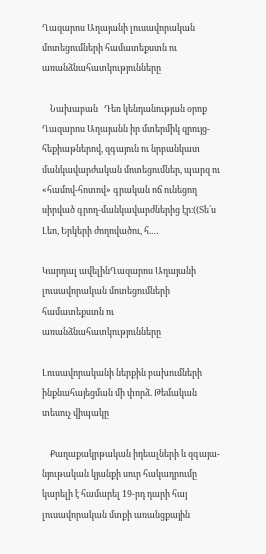Ղազարոս Աղայանի լուսավորական մոտեցումների համատեքստն ու առանձնահատկությունները

    Նախաբան   Դեռ կենդանության օրոք Ղազարոս Աղայանն իր մտերմիկ զրույց-հեքիաթներով, զգայուն ու նրբանկատ մանկավարժական մոտեցումներ, պարզ ու «համով-հոտով» գրական ոճ ունեցող սիրված գրող-մանկավարժներից էր։((Տե՛ս Լեո, Երկերի ժողովածու, հ.…

Կարդալ ավելինՂազարոս Աղայանի լուսավորական մոտեցումների համատեքստն ու առանձնահատկությունները

Լուսավորականի ներքին բախումների ինքնահայեցման մի փորձ. Թեմական տեսուչ վիպակը

    Քաղաքակրթական իդեալների և զգայա-նյութական կյանքի սուր հակադրումը կարելի է համարել 19-րդ դարի հայ լուսավորական մտքի առանցքային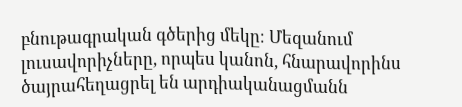բնութագրական գծերից մեկը։ Մեզանում լուսավորիչները, որպես կանոն, հնարավորինս ծայրահեղացրել են արդիականացմանն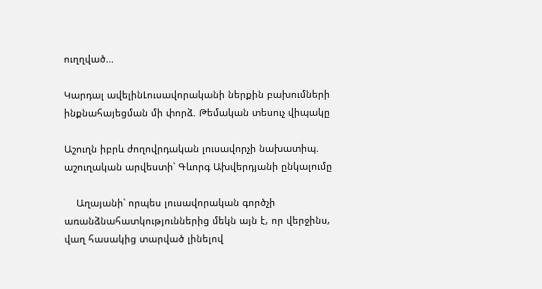ուղղված…

Կարդալ ավելինԼուսավորականի ներքին բախումների ինքնահայեցման մի փորձ. Թեմական տեսուչ վիպակը

Աշուղն իբրև ժողովրդական լուսավորչի նախատիպ. աշուղական արվեստի՝ Գևորգ Ախվերդյանի ընկալումը

    Աղայանի՝ որպես լուսավորական գործչի առանձնահատկություններից մեկն այն է, որ վերջինս, վաղ հասակից տարված լինելով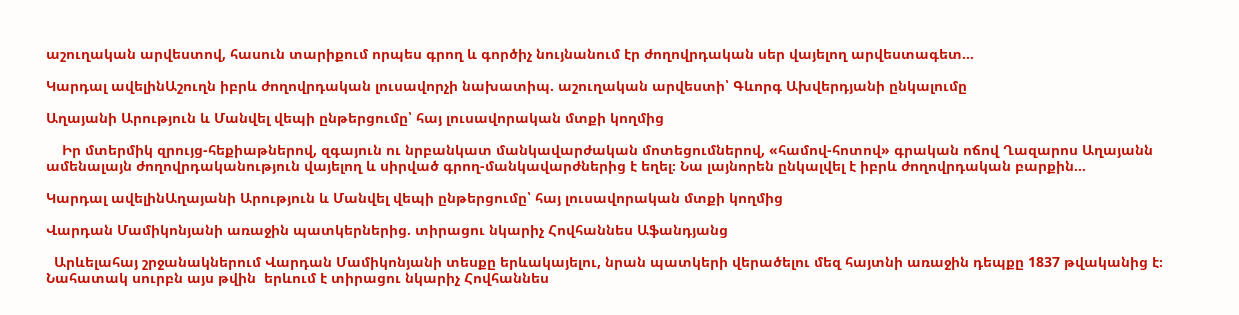աշուղական արվեստով, հասուն տարիքում որպես գրող և գործիչ նույնանում էր ժողովրդական սեր վայելող արվեստագետ…

Կարդալ ավելինԱշուղն իբրև ժողովրդական լուսավորչի նախատիպ. աշուղական արվեստի՝ Գևորգ Ախվերդյանի ընկալումը

Աղայանի Արություն և Մանվել վեպի ընթերցումը՝ հայ լուսավորական մտքի կողմից

    Իր մտերմիկ զրույց-հեքիաթներով, զգայուն ու նրբանկատ մանկավարժական մոտեցումներով, «համով-հոտով» գրական ոճով Ղազարոս Աղայանն ամենալայն ժողովրդականություն վայելող և սիրված գրող-մանկավարժներից է եղել։ Նա լայնորեն ընկալվել է իբրև ժողովրդական բարքին…

Կարդալ ավելինԱղայանի Արություն և Մանվել վեպի ընթերցումը՝ հայ լուսավորական մտքի կողմից

Վարդան Մամիկոնյանի առաջին պատկերներից. տիրացու նկարիչ Հովհաննես Աֆանդյանց

  Արևելահայ շրջանակներում Վարդան Մամիկոնյանի տեսքը երևակայելու, նրան պատկերի վերածելու մեզ հայտնի առաջին դեպքը 1837 թվականից է։ Նահատակ սուրբն այս թվին  երևում է տիրացու նկարիչ Հովհաննես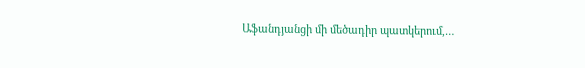Աֆանդյանցի մի մեծադիր պատկերում,…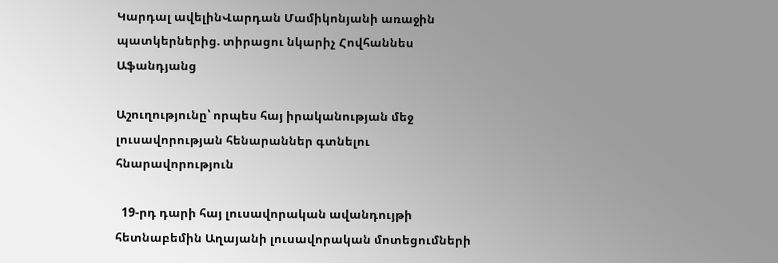Կարդալ ավելինՎարդան Մամիկոնյանի առաջին պատկերներից. տիրացու նկարիչ Հովհաննես Աֆանդյանց

Աշուղությունը՝ որպես հայ իրականության մեջ լուսավորության հենարաններ գտնելու հնարավորություն

  19-րդ դարի հայ լուսավորական ավանդույթի հետնաբեմին Աղայանի լուսավորական մոտեցումների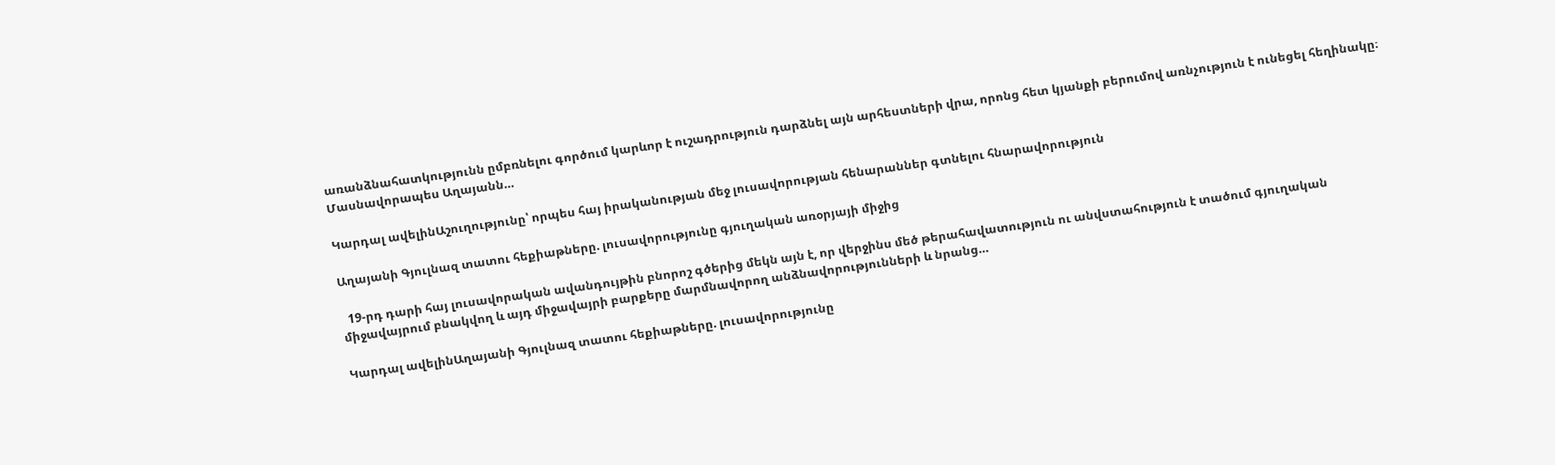առանձնահատկությունն ըմբռնելու գործում կարևոր է ուշադրություն դարձնել այն արհեստների վրա, որոնց հետ կյանքի բերումով առնչություն է ունեցել հեղինակը։ Մասնավորապես Աղայանն…

Կարդալ ավելինԱշուղությունը՝ որպես հայ իրականության մեջ լուսավորության հենարաններ գտնելու հնարավորություն

Աղայանի Գյուլնազ տատու հեքիաթները. լուսավորությունը գյուղական առօրյայի միջից

  19-րդ դարի հայ լուսավորական ավանդույթին բնորոշ գծերից մեկն այն է, որ վերջինս մեծ թերահավատություն ու անվստահություն է տածում գյուղական միջավայրում բնակվող և այդ միջավայրի բարքերը մարմնավորող անձնավորությունների և նրանց…

Կարդալ ավելինԱղայանի Գյուլնազ տատու հեքիաթները. լուսավորությունը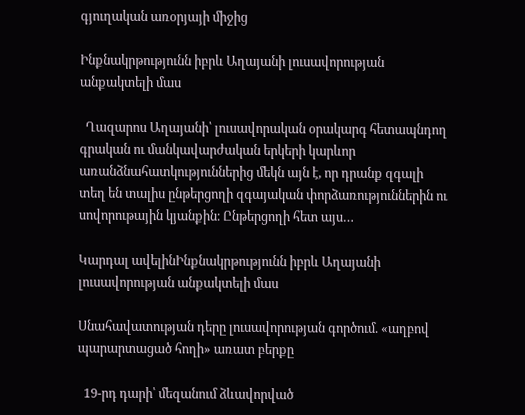գյուղական առօրյայի միջից

Ինքնակրթությունն իբրև Աղայանի լուսավորության անքակտելի մաս

  Ղազարոս Աղայանի՝ լուսավորական օրակարգ հետապնդող գրական ու մանկավարժական երկերի կարևոր առանձնահատկություններից մեկն այն է, որ դրանք զգալի տեղ են տալիս ընթերցողի զգայական փորձառություններին ու սովորութային կյանքին։ Ընթերցողի հետ այս…

Կարդալ ավելինԻնքնակրթությունն իբրև Աղայանի լուսավորության անքակտելի մաս

Սնահավատության դերը լուսավորության գործում. «աղբով պարարտացած հողի» առատ բերքը

  19-րդ դարի՝ մեզանում ձևավորված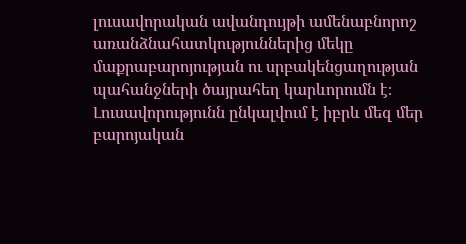լուսավորական ավանդույթի ամենաբնորոշ առանձնահատկություններից մեկը մաքրաբարոյության ու սրբակենցաղության պահանջների ծայրահեղ կարևորումն է։ Լուսավորությունն ընկալվում է իբրև մեզ մեր բարոյական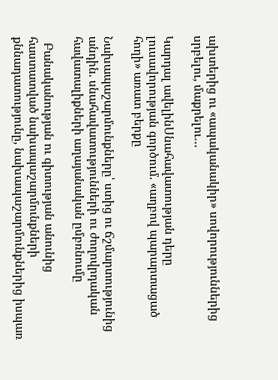ախտերից ու «ապականակիր» սովորություններից սրբելու, մաքրելու…

Կարդալ ավելինՍնահավատության դերը լուսավորության գործում. «աղբով պարարտացած հողի» առատ բերքը

Նախապաշարմունքները՝ ստից ու ճշմարտությունից անդին. սնահավատությունների ու ժողովրդական հավատալիքների աղայանական ըմբռնումը

  Բանականության ու գիտության անունից հաստատված նախապաշարմունքների քննադատությունը, նախապաշարմունքներից իսպառ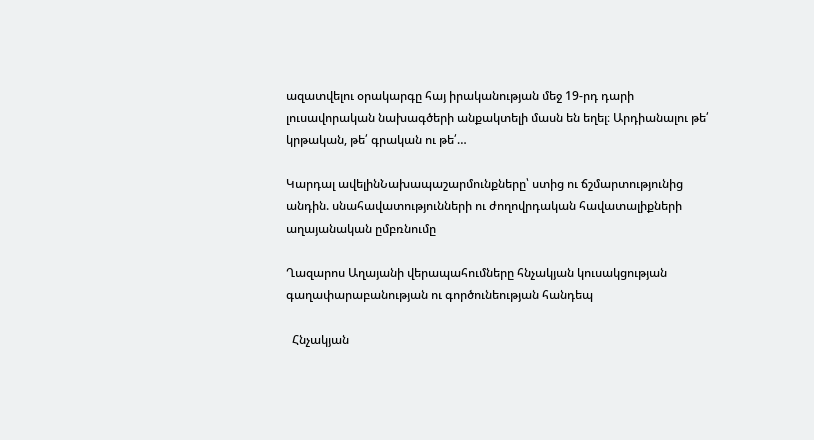ազատվելու օրակարգը հայ իրականության մեջ 19-րդ դարի լուսավորական նախագծերի անքակտելի մասն են եղել։ Արդիանալու թե՛ կրթական, թե՛ գրական ու թե՛…

Կարդալ ավելինՆախապաշարմունքները՝ ստից ու ճշմարտությունից անդին. սնահավատությունների ու ժողովրդական հավատալիքների աղայանական ըմբռնումը

Ղազարոս Աղայանի վերապահումները հնչակյան կուսակցության գաղափարաբանության ու գործունեության հանդեպ

  Հնչակյան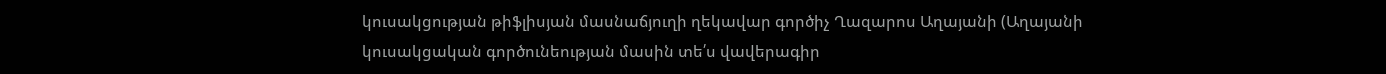կուսակցության թիֆլիսյան մասնաճյուղի ղեկավար գործիչ Ղազարոս Աղայանի (Աղայանի կուսակցական գործունեության մասին տե՛ս վավերագիր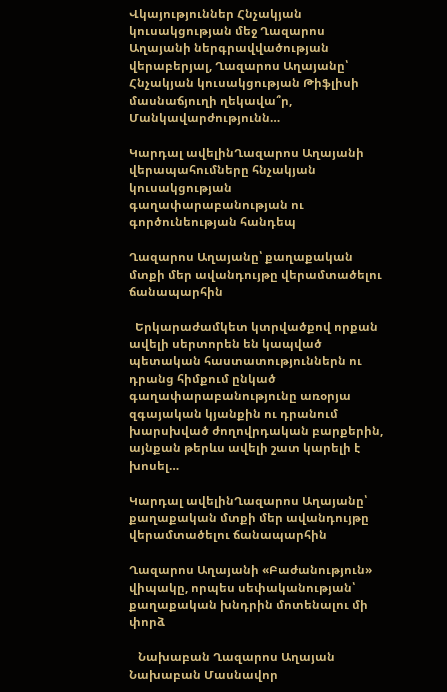Վկայություններ Հնչակյան կուսակցության մեջ Ղազարոս Աղայանի ներգրավվածության վերաբերյալ, Ղազարոս Աղայանը՝ Հնչակյան կուսակցության Թիֆլիսի մասնաճյուղի ղեկավա՞ր, Մանկավարժությունն…

Կարդալ ավելինՂազարոս Աղայանի վերապահումները հնչակյան կուսակցության գաղափարաբանության ու գործունեության հանդեպ

Ղազարոս Աղայանը՝ քաղաքական մտքի մեր ավանդույթը վերամտածելու ճանապարհին

  Երկարաժամկետ կտրվածքով որքան ավելի սերտորեն են կապված պետական հաստատություններն ու դրանց հիմքում ընկած գաղափարաբանությունը առօրյա զգայական կյանքին ու դրանում խարսխված ժողովրդական բարքերին, այնքան թերևս ավելի շատ կարելի է խոսել…

Կարդալ ավելինՂազարոս Աղայանը՝ քաղաքական մտքի մեր ավանդույթը վերամտածելու ճանապարհին

Ղազարոս Աղայանի «Բաժանություն» վիպակը, որպես սեփականության՝ քաղաքական խնդրին մոտենալու մի փորձ

   Նախաբան Ղազարոս Աղայան Նախաբան Մասնավոր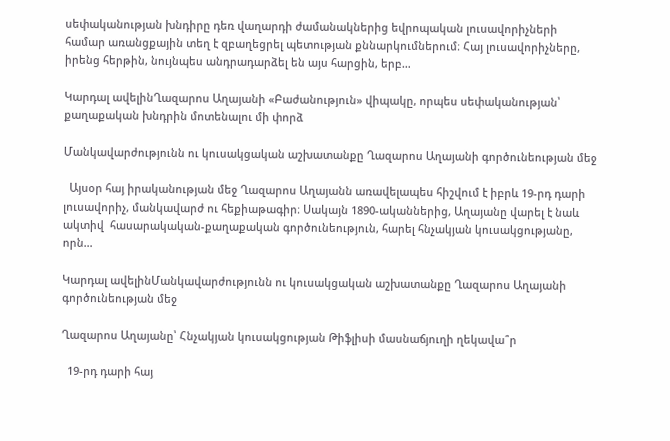սեփականության խնդիրը դեռ վաղարդի ժամանակներից եվրոպական լուսավորիչների համար առանցքային տեղ է զբաղեցրել պետության քննարկումներում։ Հայ լուսավորիչները, իրենց հերթին, նույնպես անդրադարձել են այս հարցին, երբ…

Կարդալ ավելինՂազարոս Աղայանի «Բաժանություն» վիպակը, որպես սեփականության՝ քաղաքական խնդրին մոտենալու մի փորձ

Մանկավարժությունն ու կուսակցական աշխատանքը Ղազարոս Աղայանի գործունեության մեջ

  Այսօր հայ իրականության մեջ Ղազարոս Աղայանն առավելապես հիշվում է իբրև 19-րդ դարի լուսավորիչ, մանկավարժ ու հեքիաթագիր։ Սակայն 1890-ականներից, Աղայանը վարել է նաև ակտիվ  հասարակական-քաղաքական գործունեություն, հարել հնչակյան կուսակցությանը, որն…

Կարդալ ավելինՄանկավարժությունն ու կուսակցական աշխատանքը Ղազարոս Աղայանի գործունեության մեջ

Ղազարոս Աղայանը՝ Հնչակյան կուսակցության Թիֆլիսի մասնաճյուղի ղեկավա՞ր

  19-րդ դարի հայ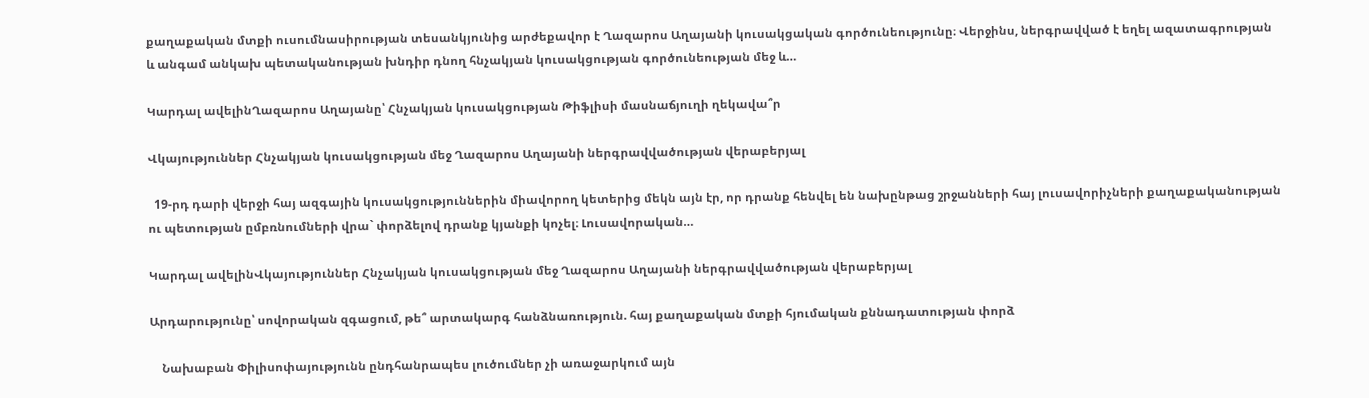քաղաքական մտքի ուսումնասիրության տեսանկյունից արժեքավոր է Ղազարոս Աղայանի կուսակցական գործունեությունը։ Վերջինս, ներգրավված է եղել ազատագրության և անգամ անկախ պետականության խնդիր դնող հնչակյան կուսակցության գործունեության մեջ և…

Կարդալ ավելինՂազարոս Աղայանը՝ Հնչակյան կուսակցության Թիֆլիսի մասնաճյուղի ղեկավա՞ր

Վկայություններ Հնչակյան կուսակցության մեջ Ղազարոս Աղայանի ներգրավվածության վերաբերյալ

  19-րդ դարի վերջի հայ ազգային կուսակցություններին միավորող կետերից մեկն այն էր, որ դրանք հենվել են նախընթաց շրջանների հայ լուսավորիչների քաղաքականության ու պետության ըմբռնումների վրա` փորձելով դրանք կյանքի կոչել։ Լուսավորական…

Կարդալ ավելինՎկայություններ Հնչակյան կուսակցության մեջ Ղազարոս Աղայանի ներգրավվածության վերաբերյալ

Արդարությունը՝ սովորական զգացում, թե՞ արտակարգ հանձնառություն. հայ քաղաքական մտքի հյումական քննադատության փորձ

    Նախաբան Փիլիսոփայությունն ընդհանրապես լուծումներ չի առաջարկում այն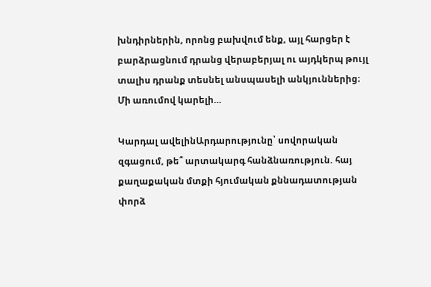խնդիրներին, որոնց բախվում ենք, այլ հարցեր է բարձրացնում դրանց վերաբերյալ ու այդկերպ թույլ տալիս դրանք տեսնել անսպասելի անկյուններից։ Մի առումով կարելի…

Կարդալ ավելինԱրդարությունը՝ սովորական զգացում, թե՞ արտակարգ հանձնառություն. հայ քաղաքական մտքի հյումական քննադատության փորձ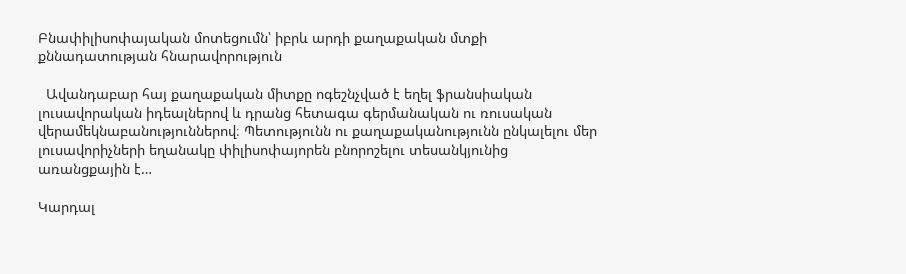Բնափիլիսոփայական մոտեցումն՝ իբրև արդի քաղաքական մտքի քննադատության հնարավորություն

  Ավանդաբար հայ քաղաքական միտքը ոգեշնչված է եղել ֆրանսիական լուսավորական իդեալներով և դրանց հետագա գերմանական ու ռուսական վերամեկնաբանություններով։ Պետությունն ու քաղաքականությունն ընկալելու մեր լուսավորիչների եղանակը փիլիսոփայորեն բնորոշելու տեսանկյունից առանցքային է…

Կարդալ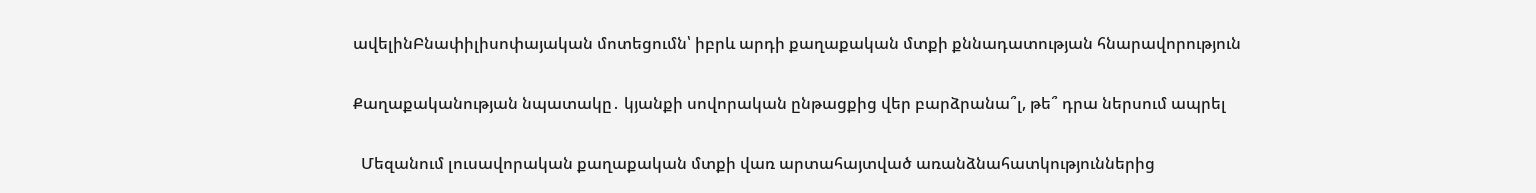ավելինԲնափիլիսոփայական մոտեցումն՝ իբրև արդի քաղաքական մտքի քննադատության հնարավորություն

Քաղաքականության նպատակը․ կյանքի սովորական ընթացքից վեր բարձրանա՞լ, թե՞ դրա ներսում ապրել

  Մեզանում լուսավորական քաղաքական մտքի վառ արտահայտված առանձնահատկություններից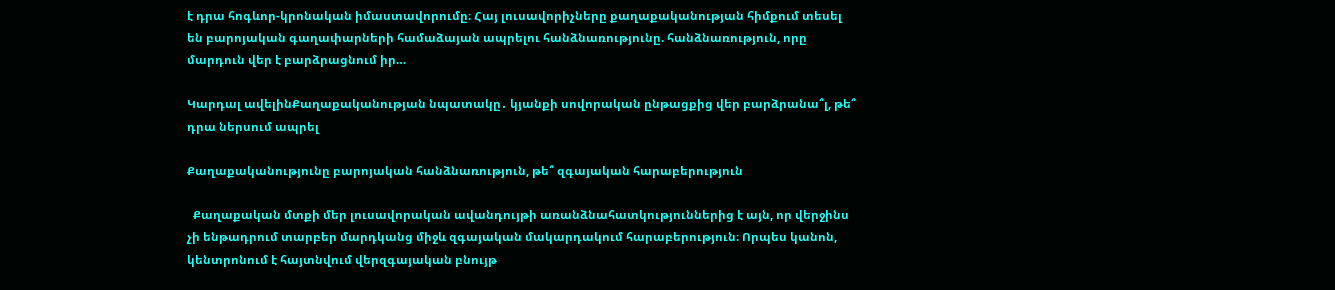է դրա հոգևոր-կրոնական իմաստավորումը։ Հայ լուսավորիչները քաղաքականության հիմքում տեսել են բարոյական գաղափարների համաձայան ապրելու հանձնառությունը. հանձնառություն, որը մարդուն վեր է բարձրացնում իր…

Կարդալ ավելինՔաղաքականության նպատակը․ կյանքի սովորական ընթացքից վեր բարձրանա՞լ, թե՞ դրա ներսում ապրել

Քաղաքականությունը բարոյական հանձնառություն, թե՞ զգայական հարաբերություն

  Քաղաքական մտքի մեր լուսավորական ավանդույթի առանձնահատկություններից է այն, որ վերջինս չի ենթադրում տարբեր մարդկանց միջև զգայական մակարդակում հարաբերություն։ Որպես կանոն, կենտրոնում է հայտնվում վերզգայական բնույթ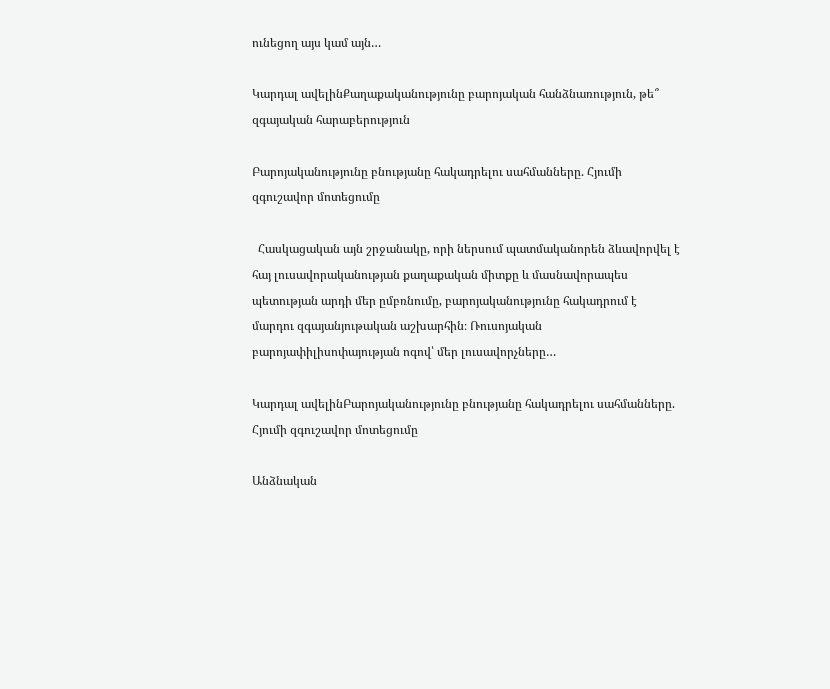ունեցող այս կամ այն…

Կարդալ ավելինՔաղաքականությունը բարոյական հանձնառություն, թե՞ զգայական հարաբերություն

Բարոյականությունը բնությանը հակադրելու սահմանները. Հյումի զգուշավոր մոտեցումը

  Հասկացական այն շրջանակը, որի ներսում պատմականորեն ձևավորվել է հայ լուսավորականության քաղաքական միտքը և մասնավորապես պետության արդի մեր ըմբռնումը, բարոյականությունը հակադրում է մարդու զգայանյութական աշխարհին։ Ռուսոյական բարոյափիլիսոփայության ոգով՝ մեր լուսավորչները…

Կարդալ ավելինԲարոյականությունը բնությանը հակադրելու սահմանները. Հյումի զգուշավոր մոտեցումը

Անձնական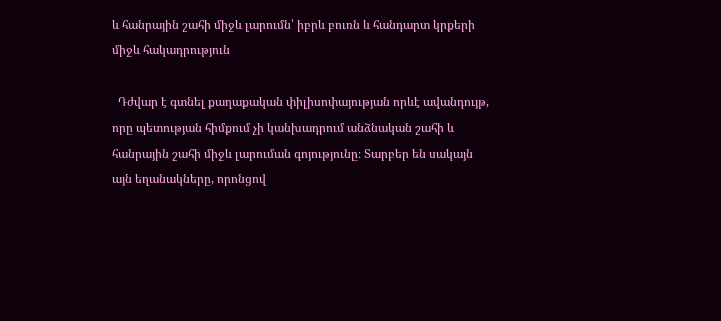և հանրային շահի միջև լարումն՝ իբրև բուռն և հանդարտ կրքերի միջև հակադրություն

  Դժվար է գտնել քաղաքական փիլիսոփայության որևէ ավանդույթ, որը պետության հիմքում չի կանխադրում անձնական շահի և հանրային շահի միջև լարուման գոյությունը։ Տարբեր են սակայն այն եղանակները, որոնցով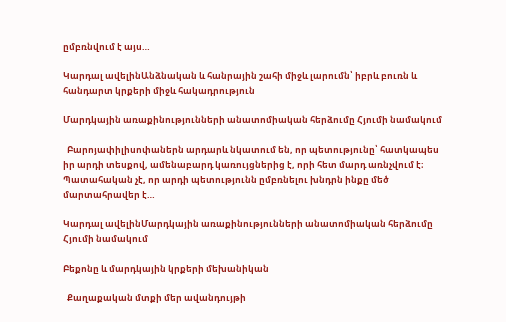ըմբռնվում է այս…

Կարդալ ավելինԱնձնական և հանրային շահի միջև լարումն՝ իբրև բուռն և հանդարտ կրքերի միջև հակադրություն

Մարդկային առաքինությունների անատոմիական հերձումը Հյումի նամակում

  Բարոյափիլիսոփաներն արդարև նկատում են, որ պետությունը՝ հատկապես իր արդի տեսքով, ամենաբարդ կառույցներից է, որի հետ մարդ առնչվում է։ Պատահական չէ, որ արդի պետությունն ըմբռնելու խնդրն ինքը մեծ մարտահրավեր է…

Կարդալ ավելինՄարդկային առաքինությունների անատոմիական հերձումը Հյումի նամակում

Բեքոնը և մարդկային կրքերի մեխանիկան

  Քաղաքական մտքի մեր ավանդույթի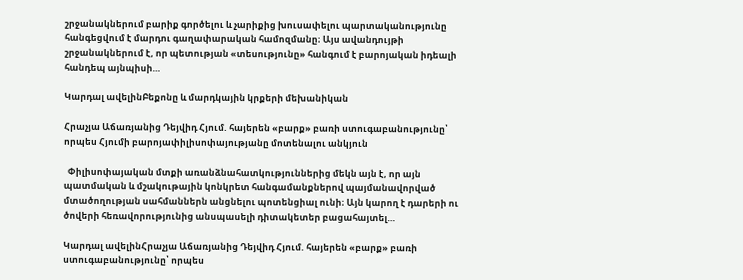շրջանակներում բարիք գործելու և չարիքից խուսափելու պարտականությունը հանգեցվում է մարդու գաղափարական համոզմանը։ Այս ավանդույթի շրջանակներում է, որ պետության «տեսությունը» հանգում է բարոյական իդեալի հանդեպ այնպիսի…

Կարդալ ավելինԲեքոնը և մարդկային կրքերի մեխանիկան

Հրաչյա Աճառյանից Դեյվիդ Հյում. հայերեն «բարք» բառի ստուգաբանությունը՝ որպես Հյումի բարոյափիլիսոփայությանը մոտենալու անկյուն

  Փիլիսոփայական մտքի առանձնահատկություններից մեկն այն է, որ այն պատմական և մշակութային կոնկրետ հանգամանքներով պայմանավորված մտածողության սահմաններն անցնելու պոտենցիալ ունի։ Այն կարող է դարերի ու ծովերի հեռավորությունից անսպասելի դիտակետեր բացահայտել…

Կարդալ ավելինՀրաչյա Աճառյանից Դեյվիդ Հյում. հայերեն «բարք» բառի ստուգաբանությունը՝ որպես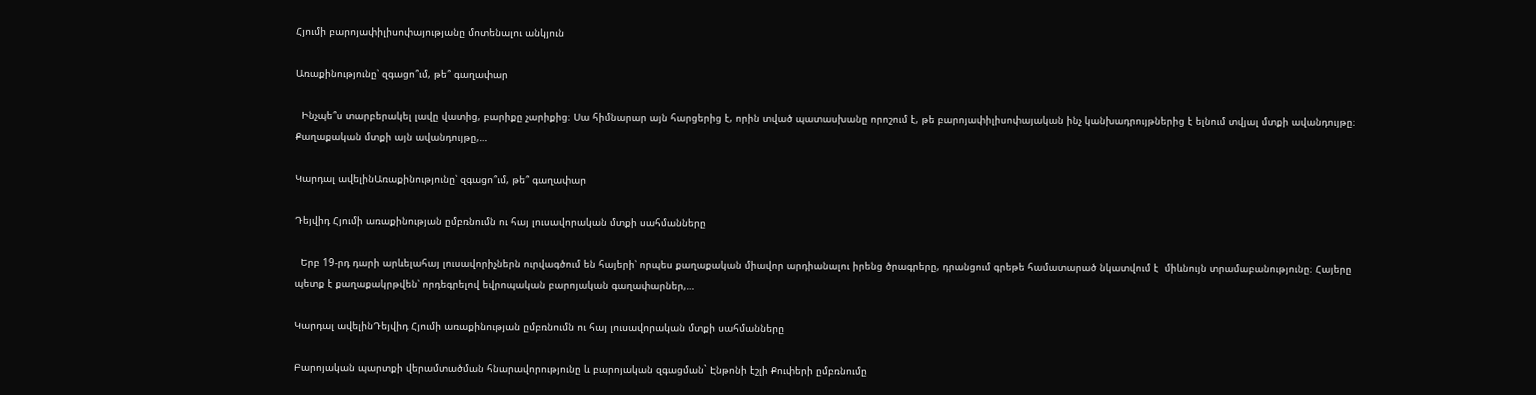Հյումի բարոյափիլիսոփայությանը մոտենալու անկյուն

Առաքինությունը՝ զգացո՞ւմ, թե՞ գաղափար

  Ինչպե՞ս տարբերակել լավը վատից, բարիքը չարիքից։ Սա հիմնարար այն հարցերից է, որին տված պատասխանը որոշում է, թե բարոյափիլիսոփայական ինչ կանխադրույթներից է ելնում տվյալ մտքի ավանդույթը։ Քաղաքական մտքի այն ավանդույթը,…

Կարդալ ավելինԱռաքինությունը՝ զգացո՞ւմ, թե՞ գաղափար

Դեյվիդ Հյումի առաքինության ըմբռնումն ու հայ լուսավորական մտքի սահմանները

  Երբ 19-րդ դարի արևելահայ լուսավորիչներն ուրվագծում են հայերի՝ որպես քաղաքական միավոր արդիանալու իրենց ծրագրերը, դրանցում գրեթե համատարած նկատվում է  միևնույն տրամաբանությունը։ Հայերը պետք է քաղաքակրթվեն՝ որդեգրելով եվրոպական բարոյական գաղափարներ,…

Կարդալ ավելինԴեյվիդ Հյումի առաքինության ըմբռնումն ու հայ լուսավորական մտքի սահմանները

Բարոյական պարտքի վերամտածման հնարավորությունը և բարոյական զգացման` Էնթոնի էշլի Քուփերի ըմբռնումը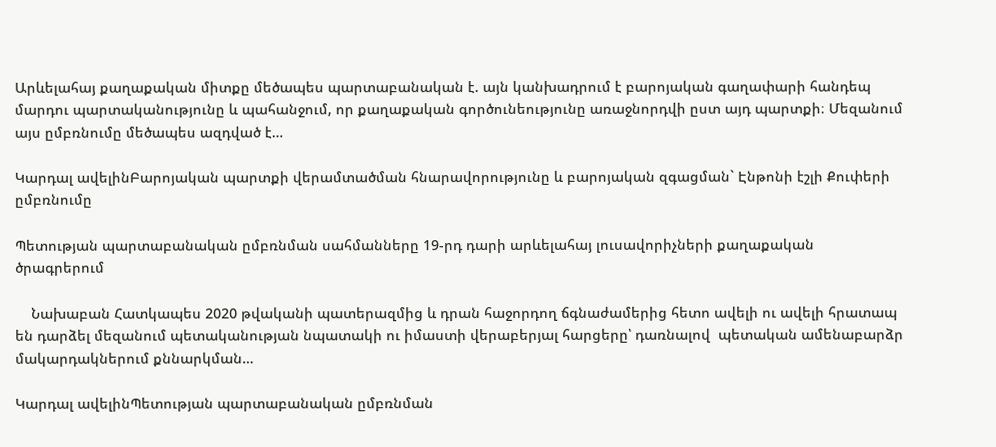Արևելահայ քաղաքական միտքը մեծապես պարտաբանական է. այն կանխադրում է բարոյական գաղափարի հանդեպ մարդու պարտականությունը և պահանջում, որ քաղաքական գործունեությունը առաջնորդվի ըստ այդ պարտքի։ Մեզանում այս ըմբռնումը մեծապես ազդված է…

Կարդալ ավելինԲարոյական պարտքի վերամտածման հնարավորությունը և բարոյական զգացման` Էնթոնի էշլի Քուփերի ըմբռնումը

Պետության պարտաբանական ըմբռնման սահմանները 19-րդ դարի արևելահայ լուսավորիչների քաղաքական ծրագրերում

    Նախաբան Հատկապես 2020 թվականի պատերազմից և դրան հաջորդող ճգնաժամերից հետո ավելի ու ավելի հրատապ են դարձել մեզանում պետականության նպատակի ու իմաստի վերաբերյալ հարցերը՝ դառնալով  պետական ամենաբարձր մակարդակներում քննարկման…

Կարդալ ավելինՊետության պարտաբանական ըմբռնման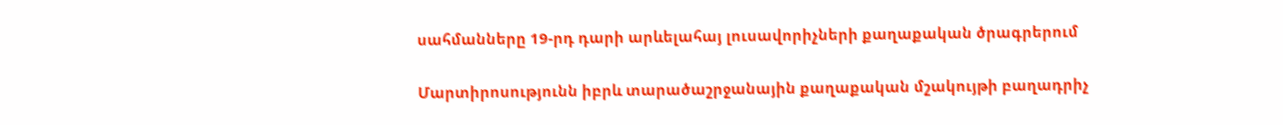սահմանները 19-րդ դարի արևելահայ լուսավորիչների քաղաքական ծրագրերում

Մարտիրոսությունն իբրև տարածաշրջանային քաղաքական մշակույթի բաղադրիչ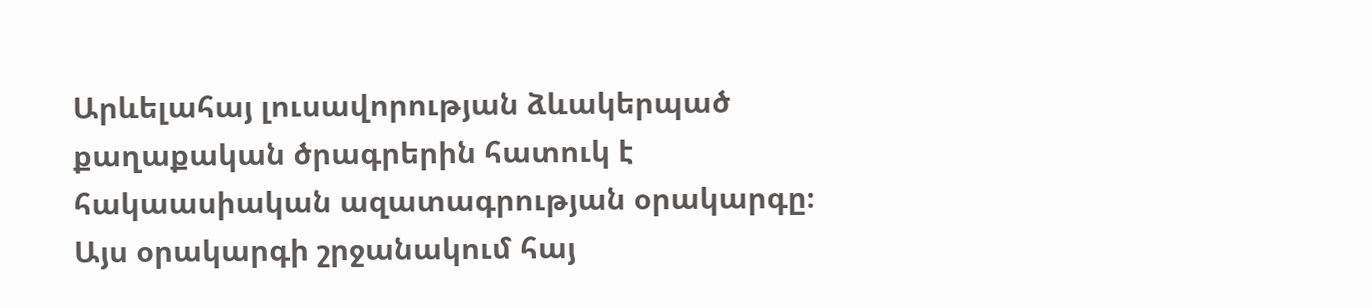Արևելահայ լուսավորության ձևակերպած քաղաքական ծրագրերին հատուկ է հակաասիական ազատագրության օրակարգը։ Այս օրակարգի շրջանակում հայ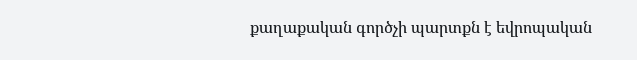քաղաքական գործչի պարտքն է եվրոպական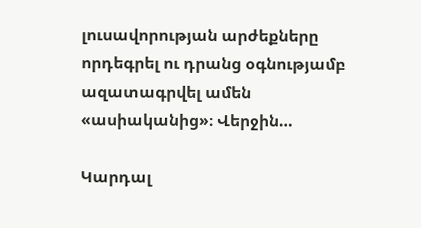լուսավորության արժեքները որդեգրել ու դրանց օգնությամբ ազատագրվել ամեն «ասիականից»։ Վերջին…

Կարդալ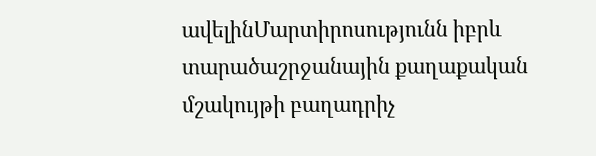ավելինՄարտիրոսությունն իբրև տարածաշրջանային քաղաքական մշակույթի բաղադրիչ